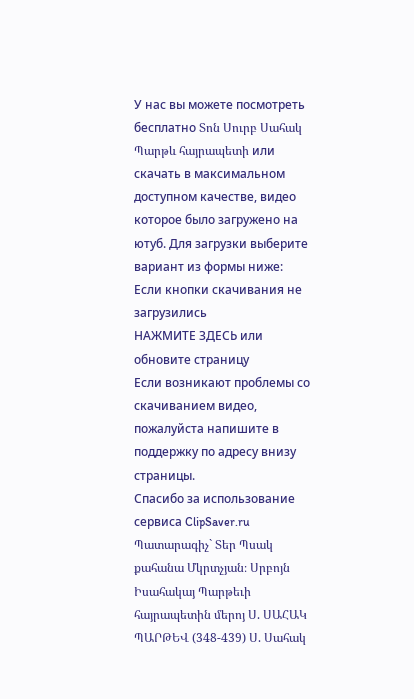У нас вы можете посмотреть бесплатно Տոն Սուրբ Սահակ Պարթև հայրապետի или скачать в максимальном доступном качестве, видео которое было загружено на ютуб. Для загрузки выберите вариант из формы ниже:
Если кнопки скачивания не
загрузились
НАЖМИТЕ ЗДЕСЬ или обновите страницу
Если возникают проблемы со скачиванием видео, пожалуйста напишите в поддержку по адресу внизу
страницы.
Спасибо за использование сервиса ClipSaver.ru
Պատարագիչ` Տեր Պսակ քահանա Մկրտչյան։ Սրբոյն Իսահակայ Պարթեւի հայրապետին մերոյ Ս. ՍԱՀԱԿ ՊԱՐԹԵՎ (348-439) Ս. Սահակ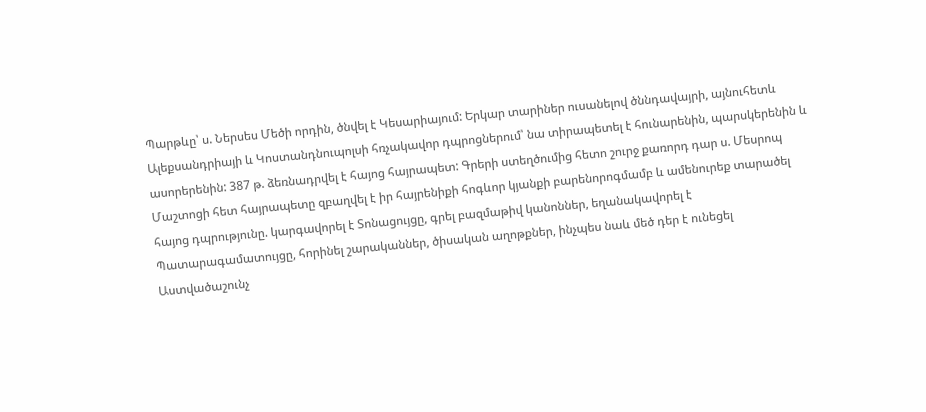Պարթևը՝ ս. Ներսես Մեծի որդին, ծնվել է Կեսարիայում: Երկար տարիներ ուսանելով ծննդավայրի, այնուհետև Ալեքսանդրիայի և Կոստանդնուպոլսի հռչակավոր դպրոցներում՝ նա տիրապետել է հունարենին, պարսկերենին և ասորերենին: 387 թ. ձեռնադրվել է հայոց հայրապետ: Գրերի ստեղծումից հետո շուրջ քառորդ դար ս. Մեսրոպ Մաշտոցի հետ հայրապետը զբաղվել է իր հայրենիքի հոգևոր կյանքի բարենորոգմամբ և ամենուրեք տարածել հայոց դպրությունը. կարգավորել է Տոնացույցը, գրել բազմաթիվ կանոններ, եղանակավորել է Պատարագամատույցը, հորինել շարականներ, ծիսական աղոթքներ, ինչպես նաև մեծ դեր է ունեցել Աստվածաշունչ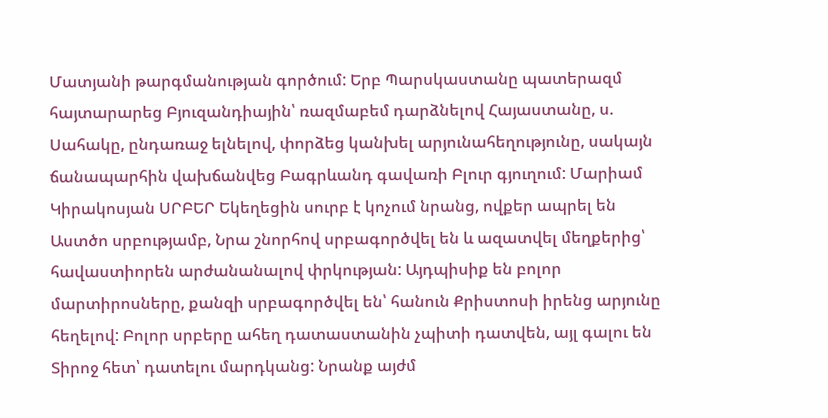Մատյանի թարգմանության գործում: Երբ Պարսկաստանը պատերազմ հայտարարեց Բյուզանդիային՝ ռազմաբեմ դարձնելով Հայաստանը, ս. Սահակը, ընդառաջ ելնելով, փորձեց կանխել արյունահեղությունը, սակայն ճանապարհին վախճանվեց Բագրևանդ գավառի Բլուր գյուղում: Մարիամ Կիրակոսյան ՍՐԲԵՐ Եկեղեցին սուրբ է կոչում նրանց, ովքեր ապրել են Աստծո սրբությամբ, Նրա շնորհով սրբագործվել են և ազատվել մեղքերից՝ հավաստիորեն արժանանալով փրկության: Այդպիսիք են բոլոր մարտիրոսները, քանզի սրբագործվել են՝ հանուն Քրիստոսի իրենց արյունը հեղելով: Բոլոր սրբերը ահեղ դատաստանին չպիտի դատվեն, այլ գալու են Տիրոջ հետ՝ դատելու մարդկանց: Նրանք այժմ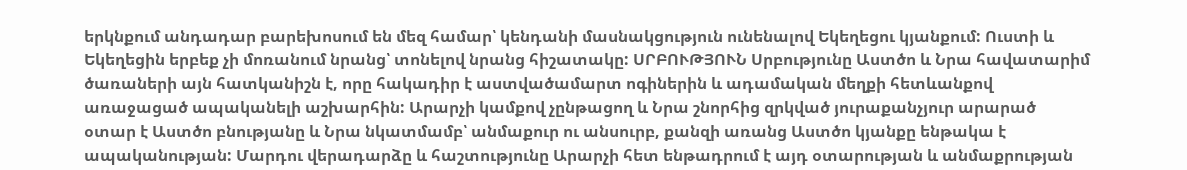երկնքում անդադար բարեխոսում են մեզ համար՝ կենդանի մասնակցություն ունենալով Եկեղեցու կյանքում: Ուստի և Եկեղեցին երբեք չի մոռանում նրանց՝ տոնելով նրանց հիշատակը: ՍՐԲՈՒԹՅՈՒՆ Սրբությունը Աստծո և Նրա հավատարիմ ծառաների այն հատկանիշն է, որը հակադիր է աստվածամարտ ոգիներին և ադամական մեղքի հետևանքով առաջացած ապականելի աշխարհին: Արարչի կամքով չընթացող և Նրա շնորհից զրկված յուրաքանչյուր արարած օտար է Աստծո բնությանը և Նրա նկատմամբ՝ անմաքուր ու անսուրբ, քանզի առանց Աստծո կյանքը ենթակա է ապականության: Մարդու վերադարձը և հաշտությունը Արարչի հետ ենթադրում է այդ օտարության և անմաքրության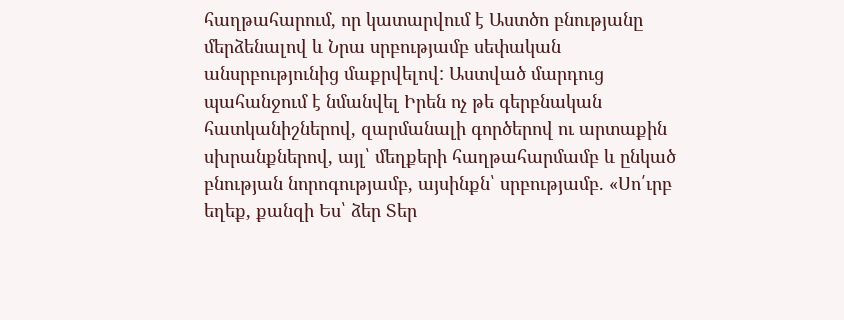հաղթահարում, որ կատարվում է Աստծո բնությանը մերձենալով և Նրա սրբությամբ սեփական անսրբությունից մաքրվելով: Աստված մարդուց պահանջում է նմանվել Իրեն ոչ թե գերբնական հատկանիշներով, զարմանալի գործերով ու արտաքին սխրանքներով, այլ՝ մեղքերի հաղթահարմամբ և ընկած բնության նորոգությամբ, այսինքն՝ սրբությամբ. «Սո՛ւրբ եղեք, քանզի Ես՝ ձեր Տեր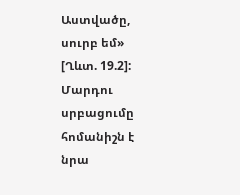Աստվածը, սուրբ եմ» [Ղևտ. 19.2]: Մարդու սրբացումը հոմանիշն է նրա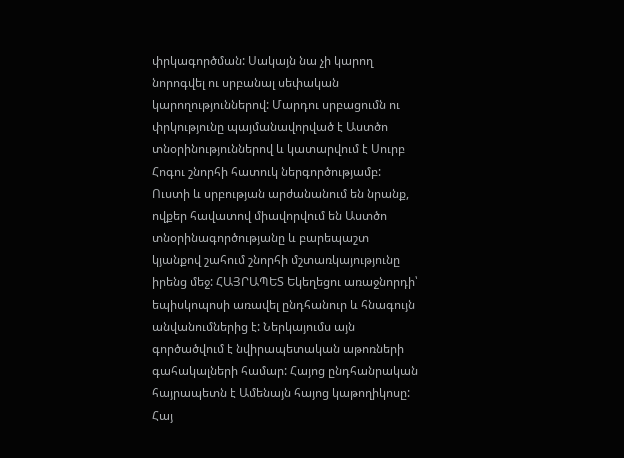փրկագործման: Սակայն նա չի կարող նորոգվել ու սրբանալ սեփական կարողություններով: Մարդու սրբացումն ու փրկությունը պայմանավորված է Աստծո տնօրինություններով և կատարվում է Սուրբ Հոգու շնորհի հատուկ ներգործությամբ: Ուստի և սրբության արժանանում են նրանք, ովքեր հավատով միավորվում են Աստծո տնօրինագործությանը և բարեպաշտ կյանքով շահում շնորհի մշտառկայությունը իրենց մեջ: ՀԱՅՐԱՊԵՏ Եկեղեցու առաջնորդի՝ եպիսկոպոսի առավել ընդհանուր և հնագույն անվանումներից է: Ներկայումս այն գործածվում է նվիրապետական աթոռների գահակալների համար: Հայոց ընդհանրական հայրապետն է Ամենայն հայոց կաթողիկոսը: Հայ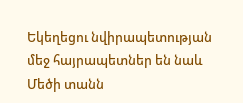Եկեղեցու նվիրապետության մեջ հայրապետներ են նաև Մեծի տանն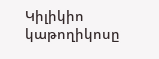Կիլիկիո կաթողիկոսը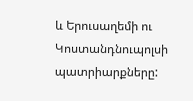և Երուսաղեմի ու Կոստանդնուպոլսի պատրիարքները: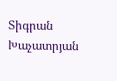Տիգրան Խաչատրյան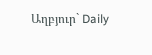Աղբյուր` Daily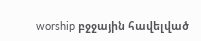worship բջջային հավելված